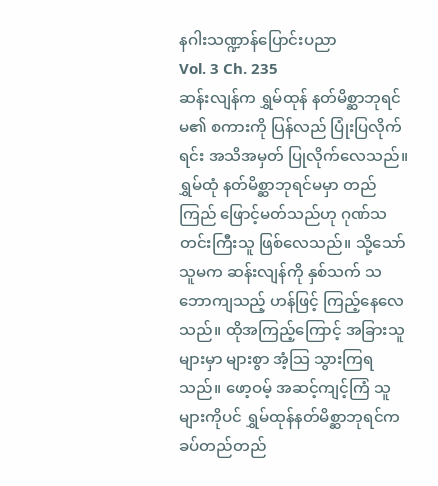နဂါးသဏ္ဍာန်ပြောင်းပညာ
Vol. 3 Ch. 235
ဆန်းလျန်က ရွှမ်ထုန် နတ်မိစ္ဆာဘုရင်မ၏ စကားကို ပြန်လည် ပြုံးပြလိုက်ရင်း အသိအမှတ် ပြုလိုက်လေသည်။
ရွှမ်ထုံ နတ်မိစ္ဆာဘုရင်မမှာ တည်ကြည် ဖြောင့်မတ်သည်ဟု ဂုဏ်သတင်းကြီးသူ ဖြစ်လေသည်။ သို့သော် သူမက ဆန်းလျန်ကို နှစ်သက် သဘောကျသည့် ဟန်ဖြင့် ကြည့်နေလေသည်။ ထိုအကြည့်ကြောင့် အခြားသူများမှာ များစွာ အံ့သြ သွားကြရသည်။ ဖော့ဝမ့် အဆင့်ကျင့်ကြံ သူများကိုပင် ရွှမ်ထုန်နတ်မိစ္ဆာဘုရင်က ခပ်တည်တည်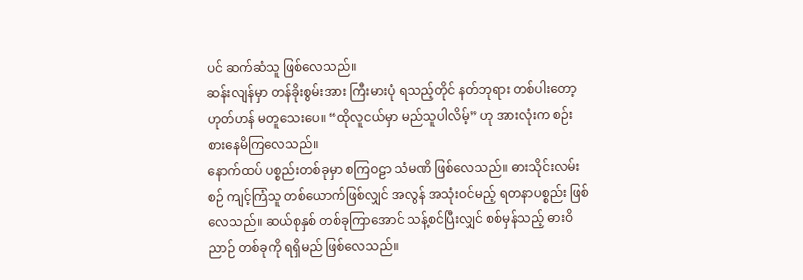ပင် ဆက်ဆံသူ ဖြစ်လေသည်။
ဆန်းလျန်မှာ တန်ခိုးစွမ်းအား ကြီးမားပုံ ရသည့်တိုင် နတ်ဘုရား တစ်ပါးတော့ ဟုတ်ဟန် မတူသေးပေ။ “ထိုလူငယ်မှာ မည်သူပါလိမ့်” ဟု အားလုံးက စဉ်းစားနေမိကြလေသည်။
နောက်ထပ် ပစ္စည်းတစ်ခုမှာ စကြဝဠာ သံမဏိ ဖြစ်လေသည်။ ဓားသိုင်းလမ်းစဉ် ကျင့်ကြံသူ တစ်ယောက်ဖြစ်လျှင် အလွန် အသုံးဝင်မည့် ရတနာပစ္စည်း ဖြစ်လေသည်။ ဆယ်စုနှစ် တစ်ခုကြာအောင် သန့်စင်ပြီးလျှင် စစ်မှန်သည့် ဓားဝိညာဉ် တစ်ခုကို ရရှိမည် ဖြစ်လေသည်။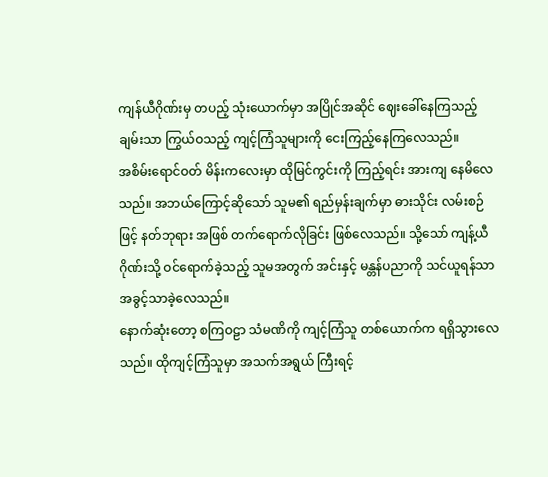ကျန်ယီဂိုဏ်းမှ တပည့် သုံးယောက်မှာ အပြိုင်အဆိုင် ဈေးခေါ်နေကြသည့် ချမ်းသာ ကြွယ်ဝသည့် ကျင့်ကြံသူများကို ငေးကြည့်နေကြလေသည်။
အစိမ်းရောင်ဝတ် မိန်းကလေးမှာ ထိုမြင်ကွင်းကို ကြည့်ရင်း အားကျ နေမိလေသည်။ အဘယ်ကြောင့်ဆိုသော် သူမ၏ ရည်မှန်းချက်မှာ ဓားသိုင်း လမ်းစဉ်ဖြင့် နတ်ဘုရား အဖြစ် တက်ရောက်လိုခြင်း ဖြစ်လေသည်။ သို့သော် ကျန့်ယီဂိုဏ်းသို့ ဝင်ရောက်ခဲ့သည့် သူမအတွက် အင်းနှင့် မန္တန်ပညာကို သင်ယူရန်သာ အခွင့်သာခဲ့လေသည်။
နောက်ဆုံးတော့ စကြဝဠာ သံမဏိကို ကျင့်ကြံသူ တစ်ယောက်က ရရှိသွားလေသည်။ ထိုကျင့်ကြံသူမှာ အသက်အရွယ် ကြီးရင့်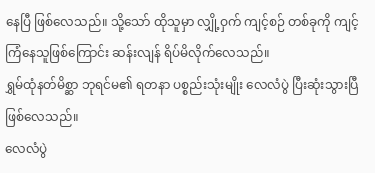နေပြီ ဖြစ်လေသည်။ သို့သော် ထိုသူမှာ လျှို့ဝှက် ကျင့်စဉ် တစ်ခုကို ကျင့်ကြံနေသူဖြစ်ကြောင်း ဆန်းလျန် ရိပ်မိလိုက်လေသည်။
ရွှမ်ထုံနတ်မိစ္ဆာ ဘုရင်မ၏ ရတနာ ပစ္စည်းသုံးမျိုး လေလံပွဲ ပြီးဆုံးသွားပြီ ဖြစ်လေသည်။
လေလံပွဲ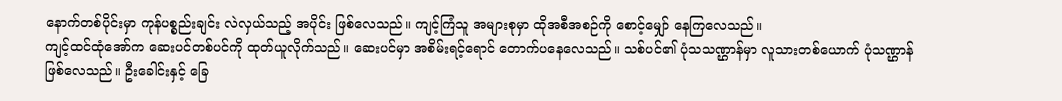နောက်တစ်ပိုင်းမှာ ကုန်ပစ္စည်းချင်း လဲလှယ်သည့် အပိုင်း ဖြစ်လေသည်။ ကျင့်ကြံသူ အများစုမှာ ထိုအစီအစဉ်ကို စောင့်မျှော် နေကြလေသည်။
ကျင့်ထင်ထုံအော်က ဆေးပင်တစ်ပင်ကို ထုတ်ယူလိုက်သည်။ ဆေးပင်မှာ အစိမ်းရင့်ရောင် တောက်ပနေလေသည်။ သစ်ပင်၏ ပုံသသဏ္ဌာန်မှာ လူသားတစ်ယောက် ပုံသဏ္ဌာန် ဖြစ်လေသည်။ ဦးခေါင်းနှင့် ခြေ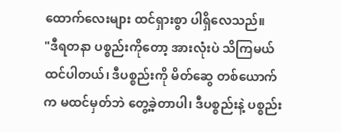ထောက်လေးများ ထင်ရှားစွာ ပါရှိလေသည်။
"ဒီရတနာ ပစ္စည်းကိုတော့ အားလုံးပဲ သိကြမယ် ထင်ပါတယ်၊ ဒီပစ္စည်းကို မိတ်ဆွေ တစ်ယောက်က မထင်မှတ်ဘဲ တွေ့ခဲ့တာပါ၊ ဒီပစ္စည်းနဲ့ ပစ္စည်း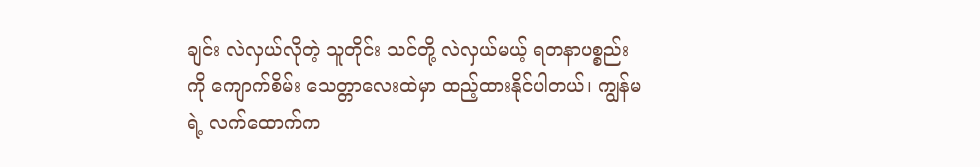ချင်း လဲလှယ်လိုတဲ့ သူတိုင်း သင်တို့ လဲလှယ်မယ့် ရတနာပစ္စည်းကို ကျောက်စိမ်း သေတ္တာလေးထဲမှာ ထည့်ထားနိုင်ပါတယ်၊ ကျွန်မရဲ့ လက်ထောက်က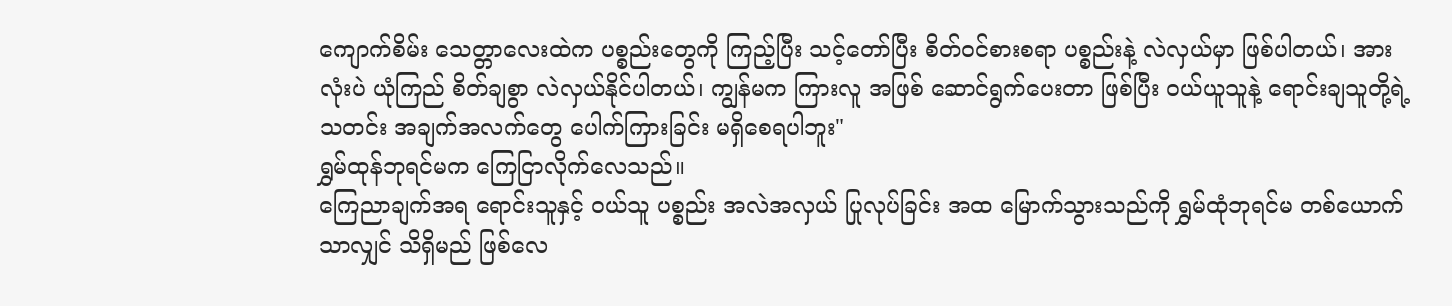ကျောက်စိမ်း သေတ္တာလေးထဲက ပစ္စည်းတွေကို ကြည့်ပြီး သင့်တော်ပြီး စိတ်ဝင်စားစရာ ပစ္စည်းနဲ့ လဲလှယ်မှာ ဖြစ်ပါတယ်၊ အားလုံးပဲ ယုံကြည် စိတ်ချစွာ လဲလှယ်နိုင်ပါတယ်၊ ကျွန်မက ကြားလူ အဖြစ် ဆောင်ရွက်ပေးတာ ဖြစ်ပြီး ဝယ်ယူသူနဲ့ ရောင်းချသူတို့ရဲ့ သတင်း အချက်အလက်တွေ ပေါက်ကြားခြင်း မရှိစေရပါဘူး"
ရွှမ်ထုန်ဘုရင်မက ကြေငြာလိုက်လေသည်။
ကြေညာချက်အရ ရောင်းသူနှင့် ဝယ်သူ ပစ္စည်း အလဲအလှယ် ပြုလုပ်ခြင်း အထ မြောက်သွားသည်ကို ရွှမ်ထုံဘုရင်မ တစ်ယောက်သာလျှင် သိရှိမည် ဖြစ်လေ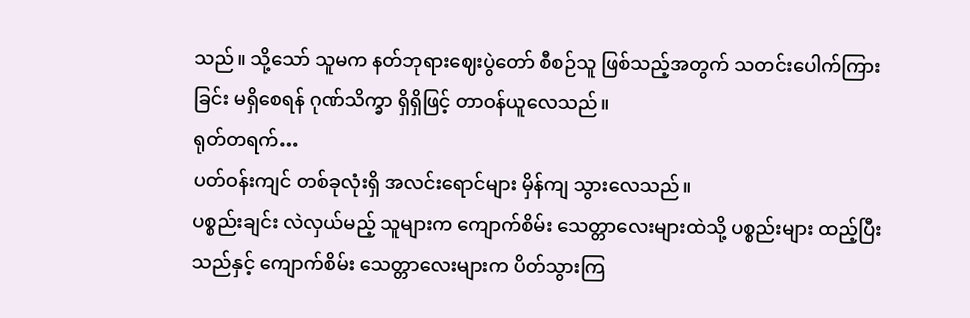သည်။ သို့သော် သူမက နတ်ဘုရားဈေးပွဲတော် စီစဉ်သူ ဖြစ်သည့်အတွက် သတင်းပေါက်ကြားခြင်း မရှိစေရန် ဂုဏ်သိက္ခာ ရှိရှိဖြင့် တာဝန်ယူလေသည်။
ရုတ်တရက်…
ပတ်ဝန်းကျင် တစ်ခုလုံးရှိ အလင်းရောင်များ မှိန်ကျ သွားလေသည်။
ပစ္စည်းချင်း လဲလှယ်မည့် သူများက ကျောက်စိမ်း သေတ္တာလေးများထဲသို့ ပစ္စည်းများ ထည့်ပြီးသည်နှင့် ကျောက်စိမ်း သေတ္တာလေးများက ပိတ်သွားကြ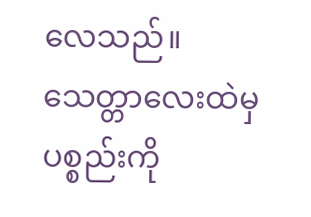လေသည်။ သေတ္တာလေးထဲမှ ပစ္စည်းကို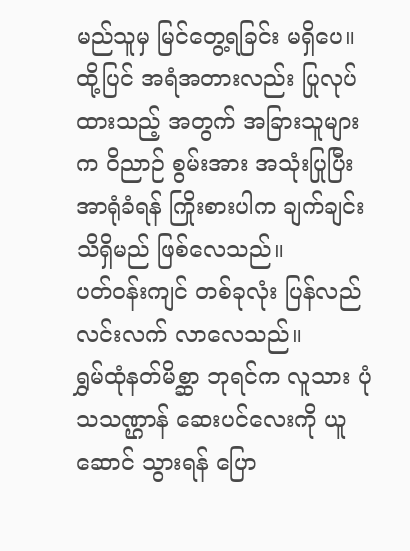မည်သူမှ မြင်တွေ့ရခြင်း မရှိပေ။ ထို့ပြင် အရံအတားလည်း ပြုလုပ်ထားသည့် အတွက် အခြားသူများက ဝိညာဉ် စွမ်းအား အသုံးပြုပြီး အာရုံခံရန် ကြိုးစားပါက ချက်ချင်းသိရှိမည် ဖြစ်လေသည်။
ပတ်ဝန်းကျင် တစ်ခုလုံး ပြန်လည် လင်းလက် လာလေသည်။
ရွှမ်ထုံနတ်မိစ္ဆာ ဘုရင်က လူသား ပုံသသဏ္ဌာန် ဆေးပင်လေးကို ယူဆောင် သွားရန် ပြော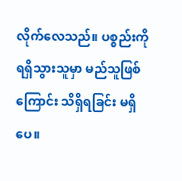လိုက်လေသည်။ ပစ္စည်းကို ရရှိသွားသူမှာ မည်သူဖြစ်ကြောင်း သိရှိရခြင်း မရှိပေ။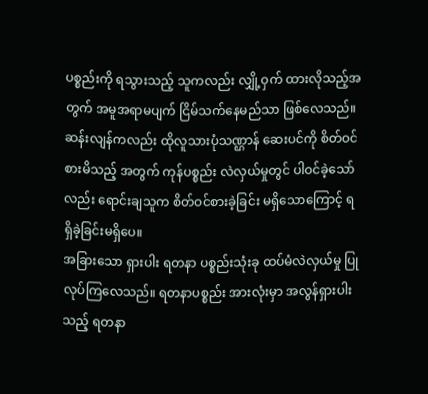ပစ္စည်းကို ရသွားသည့် သူကလည်း လျှို့ဝှက် ထားလိုသည့်အတွက် အမူအရာမပျက် ငြိမ်သက်နေမည်သာ ဖြစ်လေသည်။
ဆန်းလျန်ကလည်း ထိုလူသားပုံသဏ္ဌာန် ဆေးပင်ကို စိတ်ဝင်စားမိသည့် အတွက် ကုန်ပစ္စည်း လဲလှယ်မှုတွင် ပါဝင်ခဲ့သော်လည်း ရောင်းချသူက စိတ်ဝင်စားခဲ့ခြင်း မရှိသောကြောင့် ရရှိခဲ့ခြင်းမရှိပေ။
အခြားသော ရှားပါး ရတနာ ပစ္စည်းသုံးခု ထပ်မံလဲလှယ်မှု ပြုလုပ်ကြလေသည်။ ရတနာပစ္စည်း အားလုံးမှာ အလွန်ရှားပါးသည့် ရတနာ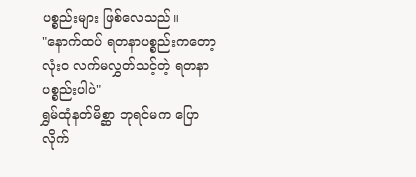ပစ္စည်းများ ဖြစ်လေသည်။
"နောက်ထပ် ရတနာပစ္စည်းကတော့ လုံးဝ လက်မလွှတ်သင့်တဲ့ ရတနာပစ္စည်းပါပဲ"
ရွှမ်ထုံနတ်မိစ္ဆာ ဘုရင်မက ပြောလိုက်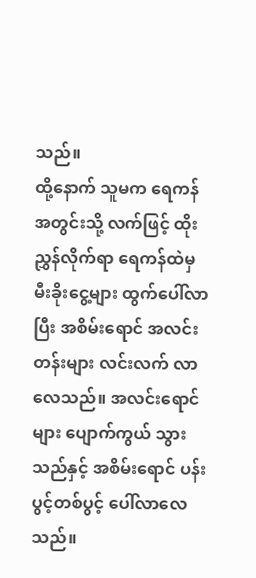သည်။
ထို့နောက် သူမက ရေကန် အတွင်းသို့ လက်ဖြင့် ထိုးညွှန်လိုက်ရာ ရေကန်ထဲမှ မီးခိုးငွေ့များ ထွက်ပေါ်လာပြီး အစိမ်းရောင် အလင်းတန်းများ လင်းလက် လာလေသည်။ အလင်းရောင်များ ပျောက်ကွယ် သွားသည်နှင့် အစိမ်းရောင် ပန်းပွင့်တစ်ပွင့် ပေါ်လာလေသည်။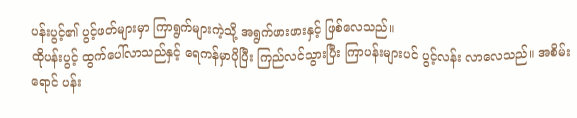ပန်းပွင့်၏ ပွင့်ဖတ်များမှာ ကြာရွက်များကဲ့သို့ အရွက်ဖားဖားနှင့် ဖြစ်လေသည်။
ထိုပန်းပွင့် ထွက်ပေါ်လာသည်နှင့် ရေကန်မှာပိုပြီး ကြည်လင်သွားပြီး ကြာပန်းများပင် ပွင့်လန်း လာလေသည်။ အစိမ်းရောင် ပန်း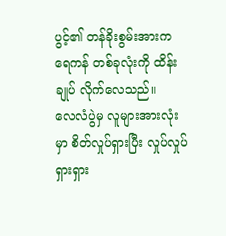ပွင့်၏ တန်ခိုးစွမ်းအားက ရေကန် တစ်ခုလုံးကို ထိန်းချုပ် လိုက်လေသည်။
လေလံပွဲမှ လူများအားလုံးမှာ စိတ်လှုပ်ရှားပြီး လှုပ်လှုပ်ရှားရှား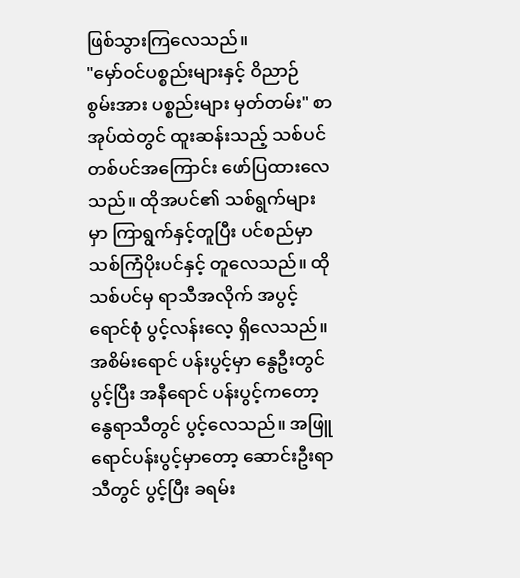ဖြစ်သွားကြလေသည်။
"မှော်ဝင်ပစ္စည်းများနှင့် ဝိညာဉ် စွမ်းအား ပစ္စည်းများ မှတ်တမ်း" စာအုပ်ထဲတွင် ထူးဆန်းသည့် သစ်ပင် တစ်ပင်အကြောင်း ဖော်ပြထားလေသည်။ ထိုအပင်၏ သစ်ရွက်များမှာ ကြာရွက်နှင့်တူပြီး ပင်စည်မှာ သစ်ကြံပိုးပင်နှင့် တူလေသည်။ ထိုသစ်ပင်မှ ရာသီအလိုက် အပွင့်ရောင်စုံ ပွင့်လန်းလေ့ ရှိလေသည်။ အစိမ်းရောင် ပန်းပွင့်မှာ နွေဦးတွင် ပွင့်ပြီး အနီရောင် ပန်းပွင့်ကတော့ နွေရာသီတွင် ပွင့်လေသည်။ အဖြူရောင်ပန်းပွင့်မှာတော့ ဆောင်းဦးရာသီတွင် ပွင့်ပြီး ခရမ်း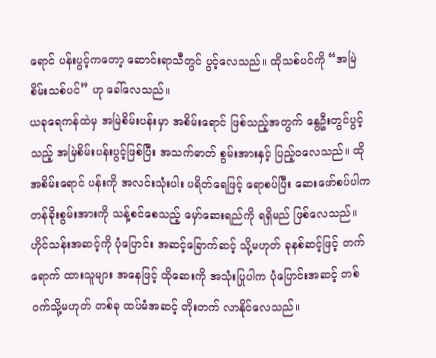ရောင် ပန်းပွင့်ကတော့ ဆောင်းရာသီတွင် ပွင့်လေသည်။ ထိုသစ်ပင်ကို “အမြဲစိမ်းသစ်ပင်” ဟု ခေါ်လေသည်။
ယခုရေကန်ထဲမှ အမြဲစိမ်းပန်းမှာ အစိမ်းရောင် ဖြစ်သည့်အတွက် နွေဦးတွင်ပွင့်သည့် အမြဲစိမ်းပန်းပွင့်ဖြစ်ပြီး အသက်ဓာတ် စွမ်းအားနှင့် ပြည့်ဝလေသည်။ ထိုအစိမ်းရောင် ပန်းကို အလင်းသုံးပါး ပရိတ်ရေဖြင့် ရောစပ်ပြီး ဆေးဖော်စပ်ပါက တန်ခိုးစွမ်းအားကို သန့်စင်စေသည့် မှော်ဆေးရည်ကို ရရှိမည် ဖြစ်လေသည်။
ဟိုင်သန်းအဆင့်ကို ပုံပြောင်း အဆင့်ခြောက်ဆင့် သို့မဟုတ် ခုနစ်ဆင့်ဖြင့် တက်ရောက် ထားသူများ အနေဖြင့် ထိုဆေးကို အသုံးပြုပါက ပုံပြောင်းအဆင့် တစ်ဝက်သို့မဟုတ် တစ်ခု ထပ်မံအဆင့် တိုးတက် လာနိုင်လေသည်။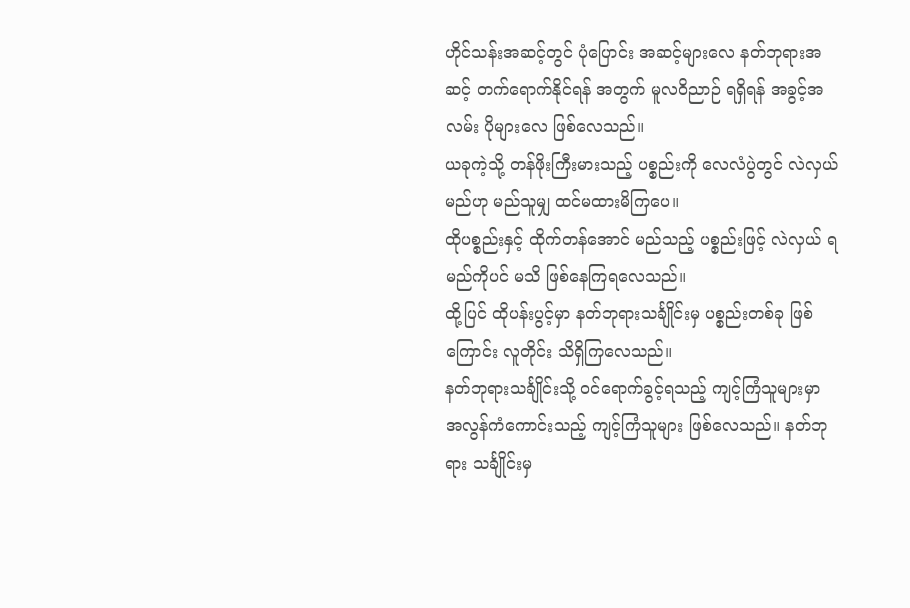ဟိုင်သန်းအဆင့်တွင် ပုံပြောင်း အဆင့်များလေ နတ်ဘုရားအဆင့် တက်ရောက်နိုင်ရန် အတွက် မူလဝိညာဉ် ရရှိရန် အခွင့်အလမ်း ပိုများလေ ဖြစ်လေသည်။
ယခုကဲ့သို့ တန်ဖိုးကြီးမားသည့် ပစ္စည်းကို လေလံပွဲတွင် လဲလှယ်မည်ဟု မည်သူမျှ ထင်မထားမိကြပေ။
ထိုပစ္စည်းနှင့် ထိုက်တန်အောင် မည်သည့် ပစ္စည်းဖြင့် လဲလှယ် ရမည်ကိုပင် မသိ ဖြစ်နေကြရလေသည်။
ထို့ပြင် ထိုပန်းပွင့်မှာ နတ်ဘုရားသင်္ချိုင်းမှ ပစ္စည်းတစ်ခု ဖြစ်ကြောင်း လူတိုင်း သိရှိကြလေသည်။
နတ်ဘုရားသင်္ချိုင်းသို့ ဝင်ရောက်ခွင့်ရသည့် ကျင့်ကြံသူများမှာ အလွန်ကံကောင်းသည့် ကျင့်ကြံသူများ ဖြစ်လေသည်။ နတ်ဘုရား သင်္ချိုင်းမှ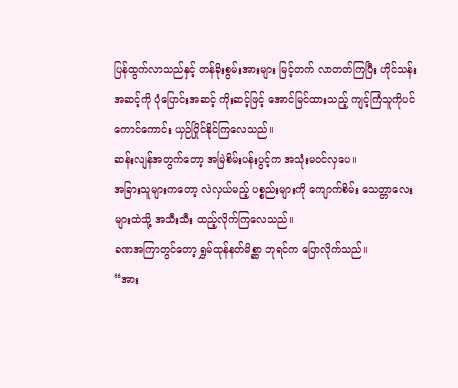ပြန်ထွက်လာသည်နှင့် တန်ခိုးစွမ်းအားများ မြင့်တက် လာတတ်ကြပြီး ဟိုင်သန်းအဆင့်ကို ပုံပြောင်းအဆင့် ကိုးဆင့်ဖြင့် အောင်မြင်ထားသည့် ကျင့်ကြံသူကိုပင် ကောင်ကောင်း ယှဉ်ပြိုင်နိုင်ကြလေသည်။
ဆန်းလျန်အတွက်တော့ အမြဲစိမ်းပန်းပွင့်က အသုံးမဝင်လှပေ။
အခြားသူများကတော့ လဲလှယ်မည့် ပစ္စည်းများကို ကျောက်စိမ်း သေတ္တာလေးများထဲသို့ အသီးသီး ထည့်လိုက်ကြလေသည်။
ခဏအကြာတွင်တော့ ရွှမ်ထုန်နတ်မိစ္ဆာ ဘုရင်က ပြောလိုက်သည်။
“အား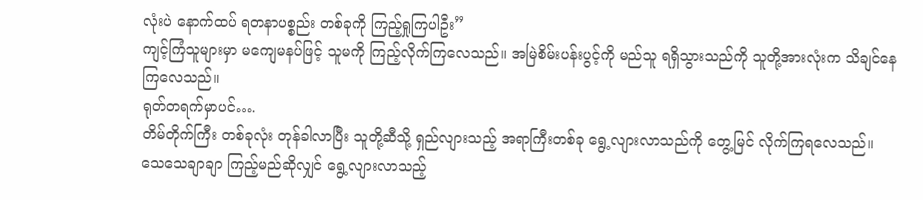လုံးပဲ နောက်ထပ် ရတနာပစ္စည်း တစ်ခုကို ကြည့်ရှုကြပါဦး”
ကျင့်ကြံသူများမှာ မကျေမနပ်ဖြင့် သူမကို ကြည့်လိုက်ကြလေသည်။ အမြဲစိမ်းပန်းပွင့်ကို မည်သူ ရရှိသွားသည်ကို သူတို့အားလုံးက သိချင်နေကြလေသည်။
ရုတ်တရက်မှာပင်….
တိမ်တိုက်ကြီး တစ်ခုလုံး တုန်ခါလာပြီး သူတို့ဆီသို့ ရှည်လျားသည့် အရာကြီးတစ်ခု ရွေ့လျားလာသည်ကို တွေ့မြင် လိုက်ကြရလေသည်။
သေသေချာချာ ကြည့်မည်ဆိုလျှင် ရွေ့လျားလာသည့်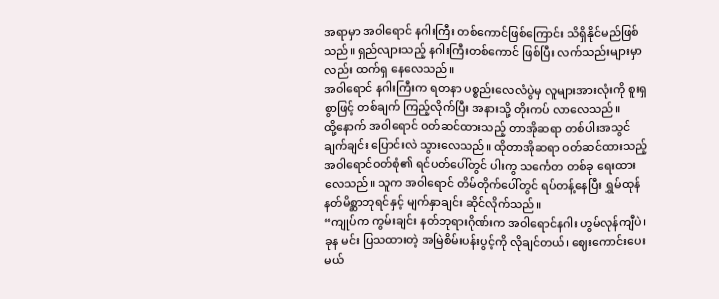အရာမှာ အဝါရောင် နဂါးကြီး တစ်ကောင်ဖြစ်ကြောင်း သိရှိနိုင်မည်ဖြစ်သည်။ ရှည်လျားသည့် နဂါးကြီးတစ်ကောင် ဖြစ်ပြီး လက်သည်းများမှာလည်း ထက်ရှ နေလေသည်။
အဝါရောင် နဂါးကြီးက ရတနာ ပစ္စည်းလေလံပွဲမှ လူများအားလုံးကို စူးရှစွာဖြင့် တစ်ချက် ကြည့်လိုက်ပြီး အနားသို့ တိုးကပ် လာလေသည်။
ထို့နောက် အဝါရောင် ဝတ်ဆင်ထားသည့် တာအိုဆရာ တစ်ပါးအသွင် ချက်ချင်း ပြောင်းလဲ သွားလေသည်။ ထိုတာအိုဆရာ ဝတ်ဆင်ထားသည့် အဝါရောင်ဝတ်စုံ၏ ရင်ပတ်ပေါ်တွင် ပါးကွ သင်္ကေတ တစ်ခု ရေးထားလေသည်။ သူက အဝါရောင် တိမ်တိုက်ပေါ်တွင် ရပ်တန့်နေပြီး ရွှမ်ထုန် နတ်မိစ္ဆာဘုရင်နှင့် မျက်နှာချင်း ဆိုင်လိုက်သည်။
“ကျုပ်က ကွမ်းချင်း နတ်ဘုရားဂိုဏ်းက အဝါရောင်နဂါး ဟွမ်လုန်ကျီပဲ၊ ခုန မင်း ပြသထားတဲ့ အမြဲစိမ်းပန်းပွင့်ကို လိုချင်တယ်၊ ဈေးကောင်းပေးမယ်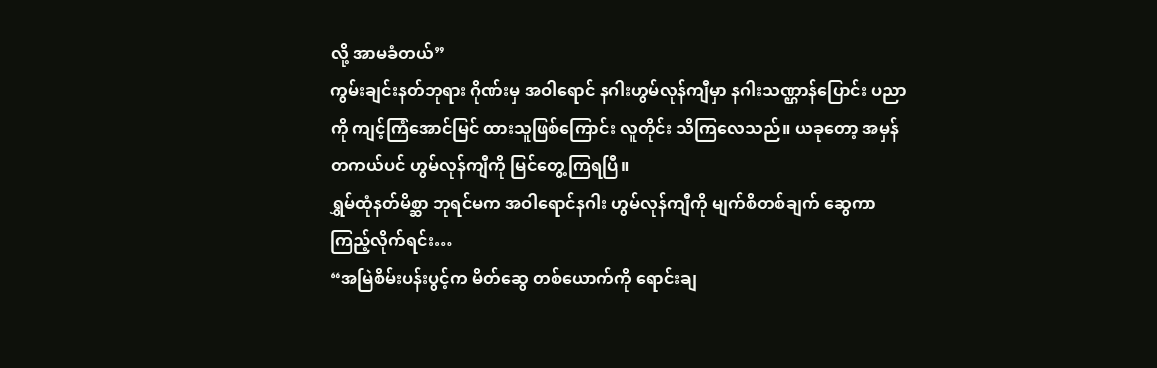လို့ အာမခံတယ်”
ကွမ်းချင်းနတ်ဘုရား ဂိုဏ်းမှ အဝါရောင် နဂါးဟွမ်လုန်ကျီမှာ နဂါးသဏ္ဌာန်ပြောင်း ပညာကို ကျင့်ကြံအောင်မြင် ထားသူဖြစ်ကြောင်း လူတိုင်း သိကြလေသည်။ ယခုတော့ အမှန်တကယ်ပင် ဟွမ်လုန်ကျီကို မြင်တွေ့ကြရပြီ။
ရွှမ်ထုံနတ်မိစ္ဆာ ဘုရင်မက အဝါရောင်နဂါး ဟွမ်လုန်ကျီကို မျက်စိတစ်ချက် ဆွေကာ ကြည့်လိုက်ရင်း…
“အမြဲစိမ်းပန်းပွင့်က မိတ်ဆွေ တစ်ယောက်ကို ရောင်းချ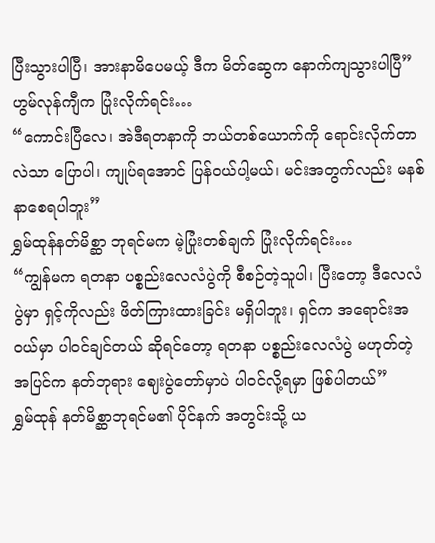ပြီးသွားပါပြီ၊ အားနာမိပေမယ့် ဒီက မိတ်ဆွေက နောက်ကျသွားပါပြီ”
ဟွမ်လုန်ကျီက ပြုံးလိုက်ရင်း…
“ကောင်းပြီလေ၊ အဲဒီရတနာကို ဘယ်တစ်ယောက်ကို ရောင်းလိုက်တာလဲသာ ပြောပါ၊ ကျုပ်ရအောင် ပြန်ဝယ်ပါ့မယ်၊ မင်းအတွက်လည်း မနစ်နာစေရပါဘူး”
ရွှမ်ထုန်နတ်မိစ္ဆာ ဘုရင်မက မဲ့ပြုံးတစ်ချက် ပြုံးလိုက်ရင်း…
“ကျွန်မက ရတနာ ပစ္စည်းလေလံပွဲကို စီစဉ်တဲ့သူပါ၊ ပြီးတော့ ဒီလေလံပွဲမှာ ရှင့်ကိုလည်း ဖိတ်ကြားထားခြင်း မရှိပါဘူး၊ ရှင်က အရောင်းအဝယ်မှာ ပါဝင်ချင်တယ် ဆိုရင်တော့ ရတနာ ပစ္စည်းလေလံပွဲ မဟုတ်တဲ့ အပြင်က နတ်ဘုရား ဈေးပွဲတော်မှာပဲ ပါဝင်လို့ရမှာ ဖြစ်ပါတယ်”
ရွှမ်ထုန် နတ်မိစ္ဆာဘုရင်မ၏ ပိုင်နက် အတွင်းသို့ ယ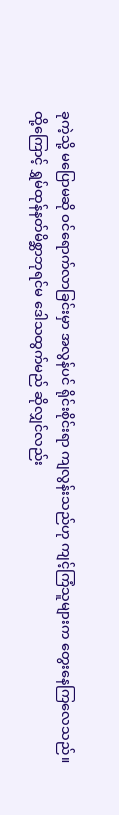ခုကဲ့သို့ မပြောမဆို ဝင်ရောက်လာခြင်းမှာ အလွန်ပင် ရိုင်းစိုင်းရာ ကျလွန်းသည်ဟု ကျင့်ကြံသူများက တွေးနေကြလေသည်။
ထို့ကြောင့် ရွှမ်ထုန်နတ်မိစ္ဆာဘုရင်မ ဒေါသထွက်မည် ဆိုလျှင်လည်း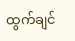ထွက်ချင်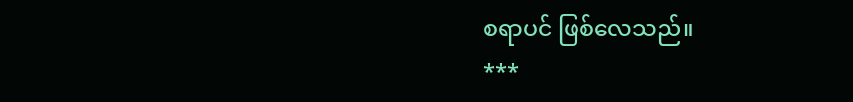စရာပင် ဖြစ်လေသည်။
***